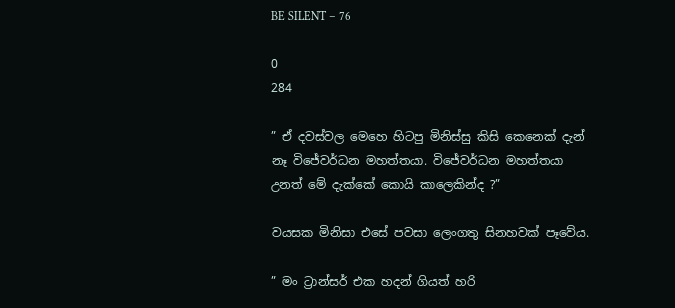BE SILENT – 76

0
284

” ඒ දවස්වල මෙහෙ හිටපු මිනිස්සු කිසි කෙනෙක් දැන් නෑ විජේවර්ධන මහත්තයා. විජේවර්ධන මහත්තයා උනත් මේ දැක්කේ කොයි කාලෙකින්ද ?”

වයසක මිනිසා එසේ පවසා ලෙංගතු සිනහවක් පෑවේය.

” මං ට්‍රාන්සර් එක හදන් ගියත් හරි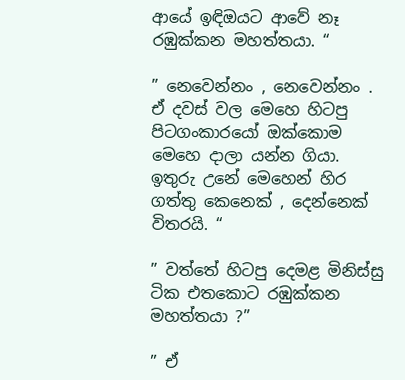ආයේ ඉඳිඔයට ආවේ නෑ රඹුක්කන මහත්තයා. “

” නෙවෙන්නං , නෙවෙන්නං . ඒ දවස් වල මෙහෙ හිටපු පිටගංකාරයෝ ඔක්කොම මෙහෙ දාලා යන්න ගියා. ඉතුරු උනේ මෙහෙන් හිර ගත්තු කෙනෙක් , දෙන්නෙක් විතරයි. “

” වත්තේ හිටපු දෙමළ මිනිස්සු ටික එතකොට රඹුක්කන මහත්තයා ?”

” ඒ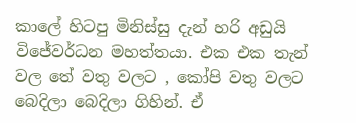කාලේ හිටපු මිනිස්සු දැන් හරි අඩුයි විජේවර්ධන මහත්තයා. එක එක තැන් වල තේ වතු වලට , කෝපි වතු වලට බෙදිලා බෙදිලා ගිහින්. ඒ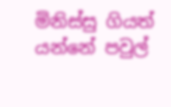මිනිස්සු ගියත් යන්නේ පවුල්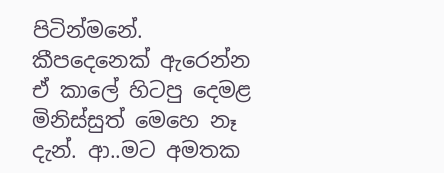පිටින්මනේ. කීපදෙනෙක් ඇරෙන්න ඒ කාලේ හිටපු දෙමළ මිනිස්සුත් මෙහෙ නෑ දැන්. ආ..මට අමතක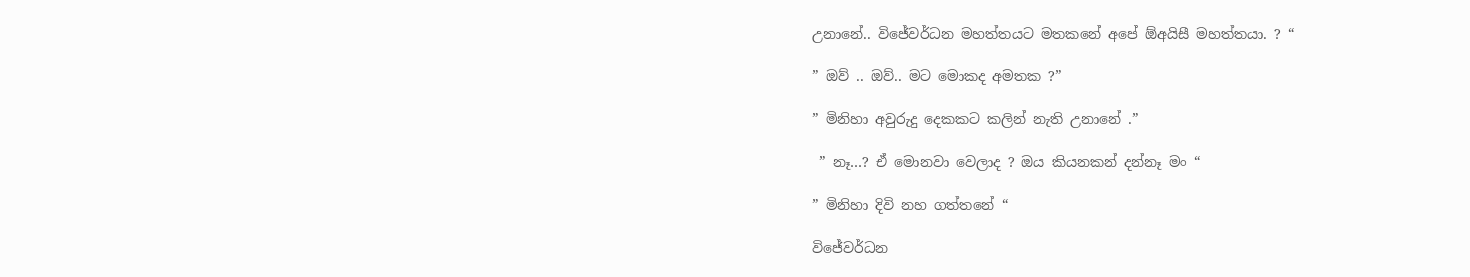උනානේ.. විජේවර්ධන මහත්තයට මතකනේ අපේ ඕඅයිසී මහත්තයා. ? “

” ඔව් .. ඔව්.. මට මොකද අමතක ?”

” මිනිහා අවුරුදු දෙකකට කලින් නැති උනානේ .”

 ” නෑ…? ඒ මොනවා වෙලාද ? ඔය කියනකන් දන්නෑ මං “

” මිනිහා දිවි නහ ගත්තනේ “

විජේවර්ධන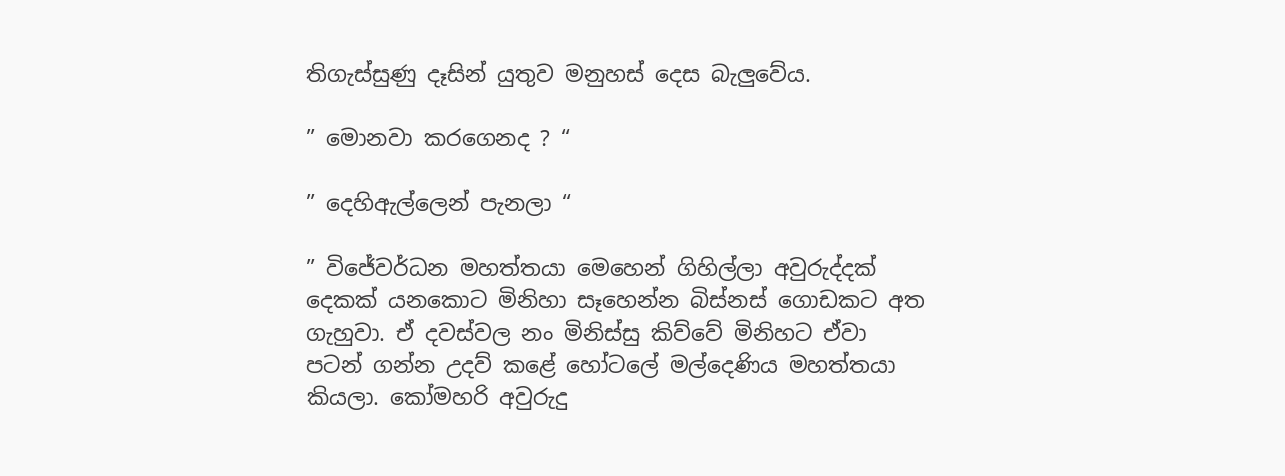තිගැස්සුණු දෑසින් යුතුව මනුහස් දෙස බැලුවේය.

” මොනවා කරගෙනද ? “

” දෙහිඇල්ලෙන් පැනලා “

” විජේවර්ධන මහත්තයා මෙහෙන් ගිහිල්ලා අවුරුද්දක් දෙකක් යනකොට මිනිහා සෑහෙන්න බිස්නස් ගොඩකට අත ගැහුවා. ඒ දවස්වල නං මිනිස්සු කිව්වේ මිනිහට ඒවා පටන් ගන්න උදව් කළේ හෝටලේ මල්දෙණිය මහත්තයා කියලා. කෝමහරි අවුරුදු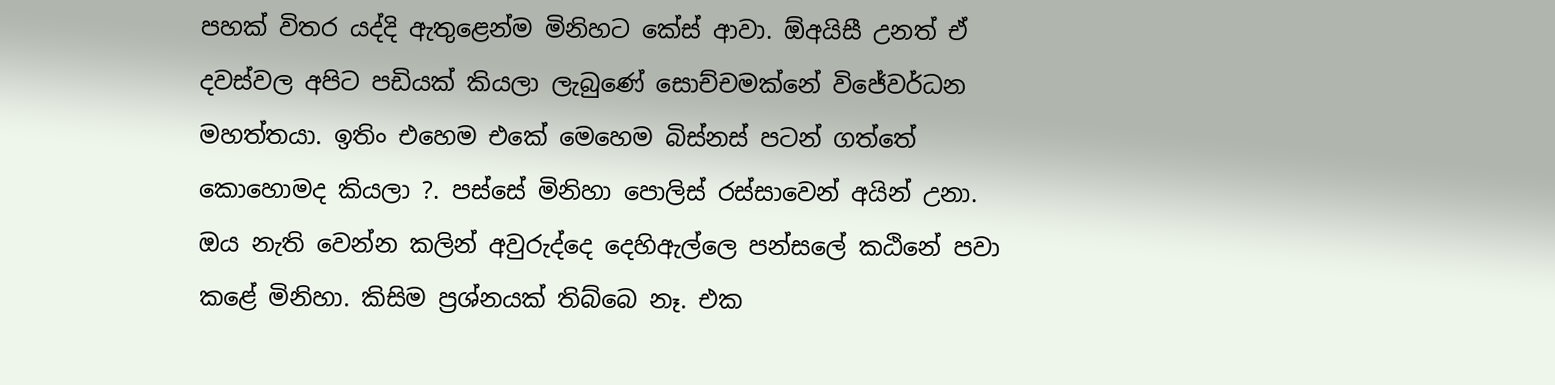පහක් විතර යද්දි ඇතුළෙන්ම මිනිහට කේස් ආවා. ඕඅයිසී උනත් ඒ දවස්වල අපිට පඩියක් කියලා ලැබුණේ සොච්චමක්නේ විජේවර්ධන මහත්තයා. ඉතිං එහෙම එකේ මෙහෙම බිස්නස් පටන් ගත්තේ කොහොමද කියලා ?. පස්සේ මිනිහා පොලිස් රස්සාවෙන් අයින් උනා. ඔය නැති වෙන්න කලින් අවුරුද්දෙ දෙහිඇල්ලෙ පන්සලේ කඨිනේ පවා කළේ මිනිහා. කිසිම ප්‍රශ්නයක් තිබ්බෙ නෑ. එක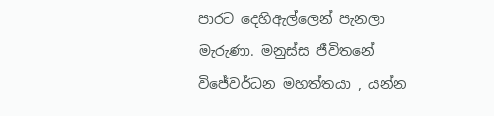පාරට දෙහිඇල්ලෙන් පැනලා මැරුණා. මනුස්ස ජීවිතනේ විජේවර්ධන මහත්තයා , යන්න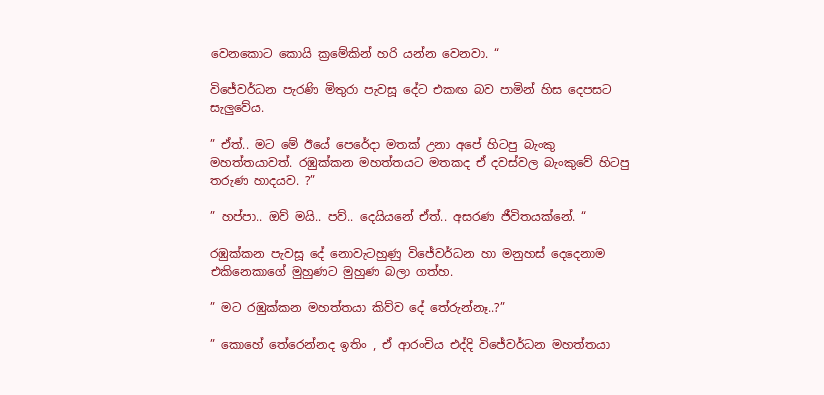වෙනකොට කොයි ක්‍රමේකින් හරි යන්න වෙනවා. “

විජේවර්ධන පැරණි මිතුරා පැවසූ දේට එකඟ බව පාමින් හිස දෙපසට සැලුවේය.

” ඒත්.. මට මේ ඊයේ පෙරේදා මතක් උනා අපේ හිටපු බැංකු මහත්තයාවත්. රඹුක්කන මහත්තයට මතකද ඒ දවස්වල බැංකුවේ හිටපු තරුණ හාදයව. ?”

” හප්පා.. ඔව් මයි.. පව්.. දෙයියනේ ඒත්.. අසරණ ජීවිතයක්නේ. “

රඹුක්කන පැවසූ දේ නොවැටහුණු විජේවර්ධන හා මනුහස් දෙදෙනාම එකිනෙකාගේ මුහුණට මුහුණ බලා ගත්හ.

” මට රඹුක්කන මහත්තයා කිව්ව දේ තේරුන්නෑ..?”

” කොහේ තේරෙන්නද ඉතිං , ඒ ආරංචිය එද්දි විජේවර්ධන මහත්තයා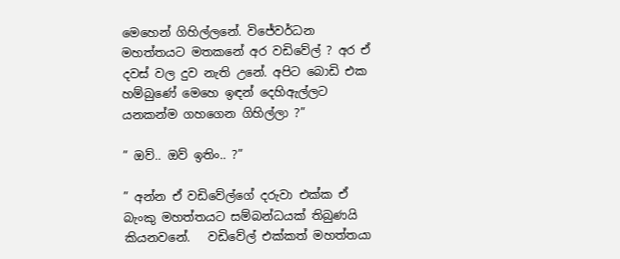මෙහෙන් ගිහිල්ලනේ. විජේවර්ධන මහත්තයට මතකනේ අර වඩිවේල් ? අර ඒ දවස් වල දුව නැති උනේ. අපිට බොඩි එක හම්බුණේ මෙහෙ ඉඳන් දෙහිඇල්ලට යනකන්ම ගහගෙන ගිහිල්ලා ?”

” ඔව්.. ඔව් ඉතිං.. ?”

” අන්න ඒ වඩිවේල්ගේ දරුවා එක්ක ඒ බැංකු මහත්තයට සම්බන්ධයක් තිබුණයි කියනවනේ.   වඩිවේල් එක්කත් මහත්තයා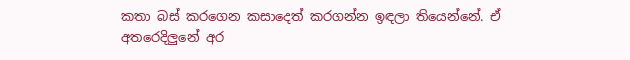කතා බස් කරගෙන කසාදෙත් කරගන්න ඉඳලා තියෙන්නේ. ඒ අතරෙදිලුනේ අර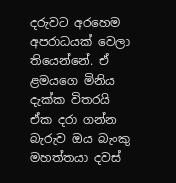දරුවට අරහෙම අපරාධයක් වෙලා තියෙන්නේ. ඒ ළමයගෙ මිනිය දැක්ක විතරයි ඒක දරා ගන්න බැරුව ඔය බැංකු මහත්තයා දවස්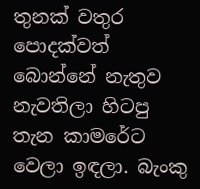තුනක් වතුර පොදක්වත් බොන්නේ නැතුව නැවතිලා හිටපු තැන කාමරේට වෙලා ඉඳලා. බැංකු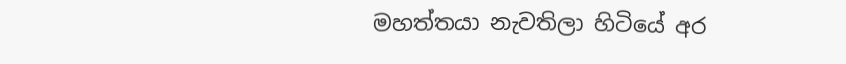මහත්තයා නැවතිලා හිටියේ අර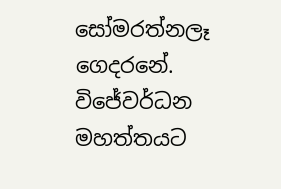සෝමරත්නලෑ ගෙදරනේ. විජේවර්ධන මහත්තයට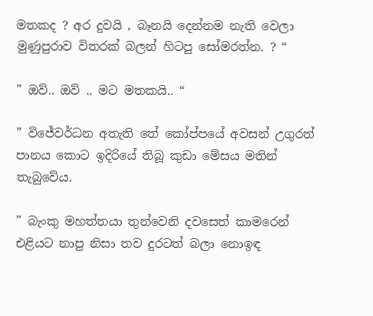මතකද ? අර දුවයි , බෑනයි දෙන්නම නැති වෙලා මුණුපුරාව විතරක් බලන් හිටපු සෝමරත්න. ? “

” ඔව්.. ඔව් .. මට මතකයි.. “

” විජේවර්ධන අතැති තේ කෝප්පයේ අවසන් උගුරත් පානය කොට ඉදිරියේ තිබූ කුඩා මේසය මතින් තැබුවේය.

” බැංකු මහත්තයා තුන්වෙනි දවසෙත් කාමරෙන් එළියට නාපු නිසා තව දුරටත් බලා නොඉඳ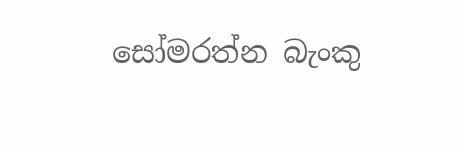සෝමරත්න බැංකු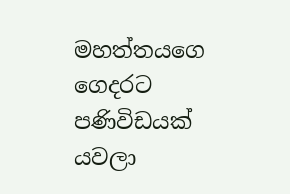මහත්තයගෙ ගෙදරට පණිවිඩයක් යවලා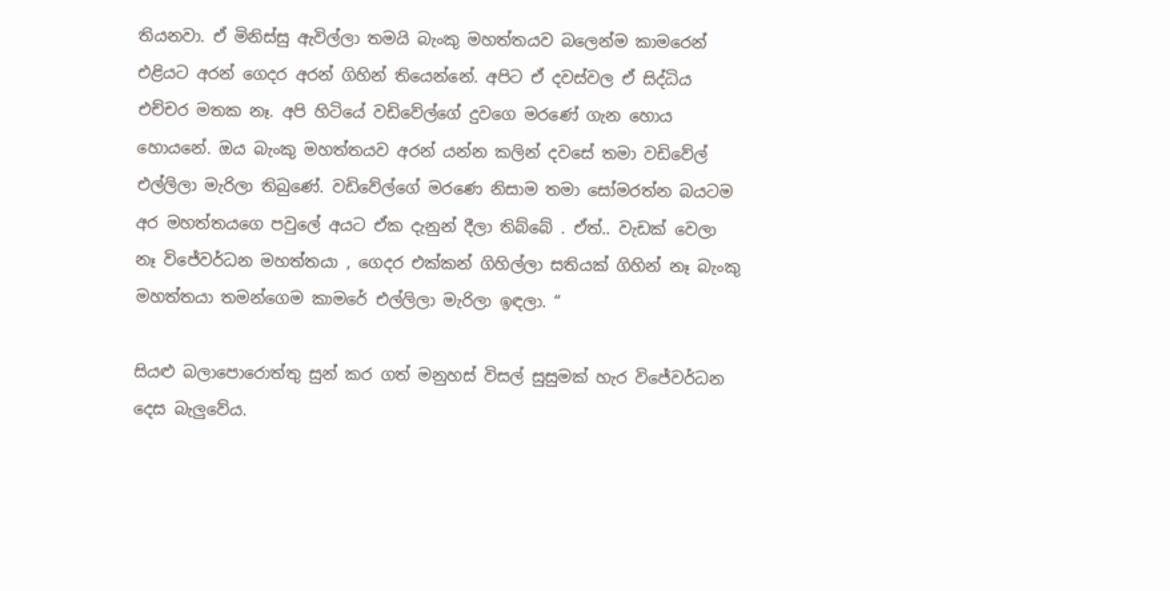තියනවා. ඒ මිනිස්සු ඇවිල්ලා තමයි බැංකු මහත්තයව බලෙන්ම කාමරෙන් එළියට අරන් ගෙදර අරන් ගිහින් තියෙන්නේ. අපිට ඒ දවස්වල ඒ සිද්ධිය එච්චර මතක නෑ. අපි හිටියේ වඩිවේල්ගේ දුවගෙ මරණේ ගැන හොය හොයනේ. ඔය බැංකු මහත්තයව අරන් යන්න කලින් දවසේ තමා වඩිවේල් එල්ලිලා මැරිලා තිබුණේ. වඩිවේල්ගේ මරණෙ නිසාම තමා සෝමරත්න බයටම අර මහත්තයගෙ පවුලේ අයට ඒක දැනුන් දීලා තිබ්බේ . ඒත්.. වැඩක් වෙලා නෑ විජේවර්ධන මහත්තයා , ගෙදර එක්කන් ගිහිල්ලා සතියක් ගිහින් නෑ බැංකු මහත්තයා තමන්ගෙම කාමරේ එල්ලිලා මැරිලා ඉඳලා. “

සියළු බලාපොරොත්තු සුන් කර ගත් මනුහස් විසල් සුසුමක් හැර විජේවර්ධන දෙස බැලුවේය.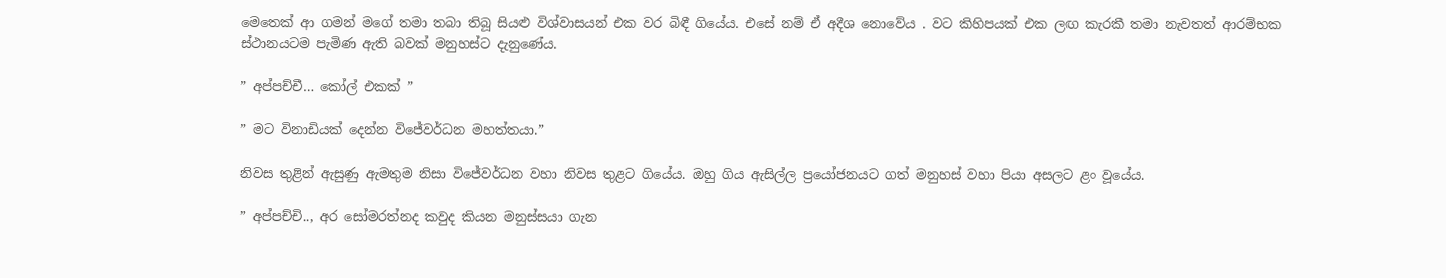මෙතෙක් ආ ගමන් මගේ තමා තබා තිබූ සියළු විශ්වාසයන් එක වර බිඳී ගියේය. එසේ නම් ඒ අදීශ නොවේය . වට කිහිපයක් එක ලඟ කැරකී තමා නැවතත් ආරම්භක ස්ථානයටම පැමිණ ඇති බවක් මනුහස්ට දැනුණේය.

” අප්පච්චී… කෝල් එකක් ”

” මට විනාඩියක් දෙන්න විජේවර්ධන මහත්තයා.”

නිවස තුළින් ඇසුණු ඇමතුම නිසා විජේවර්ධන වහා නිවස තුළට ගියේය. ඔහු ගිය ඇසිල්ල ප්‍රයෝජනයට ගත් මනුහස් වහා පියා අසලට ළං වූයේය.

” අප්පච්චි.., අර සෝමරත්නද කවුද කියන මනුස්සයා ගැන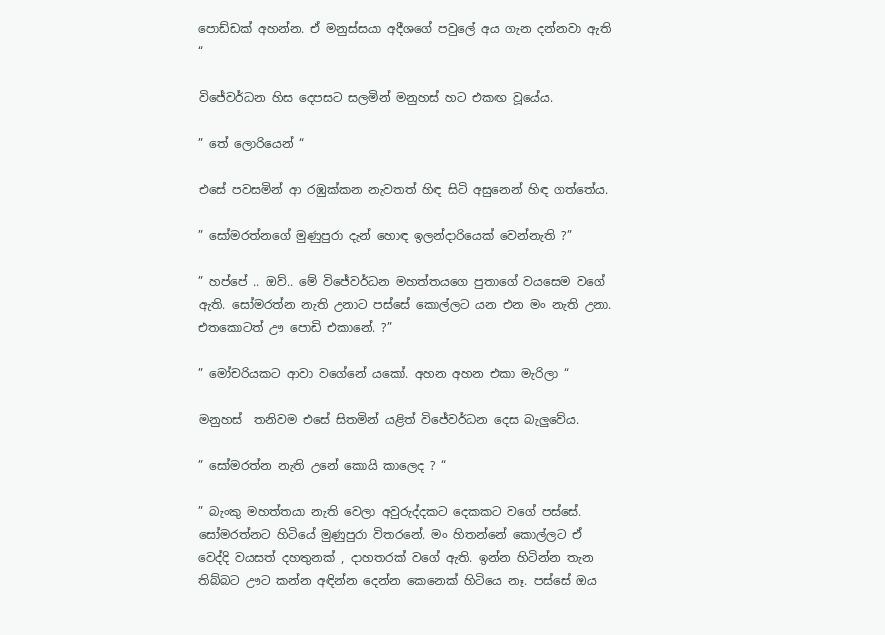පොඩ්ඩක් අහන්න. ඒ මනුස්සයා අදීශගේ පවුලේ අය ගැන දන්නවා ඇති “

විජේවර්ධන හිස දෙපසට සලමින් මනුහස් හට එකඟ වූයේය.

” තේ ලොරියෙන් “

එසේ පවසමින් ආ රඹුක්කන නැවතත් හිඳ සිටි අසුනෙන් හිඳ ගත්තේය.

” සෝමරත්නගේ මුණුපුරා දැන් හොඳ ඉලන්දාරියෙක් වෙන්නැති ?”

” හප්පේ .. ඔව්.. මේ විජේවර්ධන මහත්තයගෙ පුතාගේ වයසෙම වගේ ඇති. සෝමරත්න නැති උනාට පස්සේ කොල්ලට යන එන මං නැති උනා. එතකොටත් ඌ පොඩි එකානේ. ?”

” මෝචරියකට ආවා වගේනේ යකෝ. අහන අහන එකා මැරිලා “

මනුහස්  තනිවම එසේ සිතමින් යළිත් විජේවර්ධන දෙස බැලුවේය.

” සෝමරත්න නැති උනේ කොයි කාලෙද ? “

” බැංකු මහත්තයා නැති වෙලා අවුරුද්දකට දෙකකට වගේ පස්සේ. සෝමරත්නට හිටියේ මුණුපුරා විතරනේ. මං හිතන්නේ කොල්ලට ඒ වෙද්දි වයසත් දහතුනක් , දාහතරක් වගේ ඇති. ඉන්න හිටින්න තැන තිබ්බට ඌට කන්න අඳින්න දෙන්න කෙනෙක් හිටියෙ නෑ. පස්සේ ඔය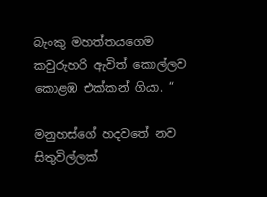බැංකු මහත්තයගෙම කවුරුහරි ඇවිත් කොල්ලව කොළඹ එක්කන් ගියා. “

මනුහස්ගේ හදවතේ නව සිතුවිල්ලක්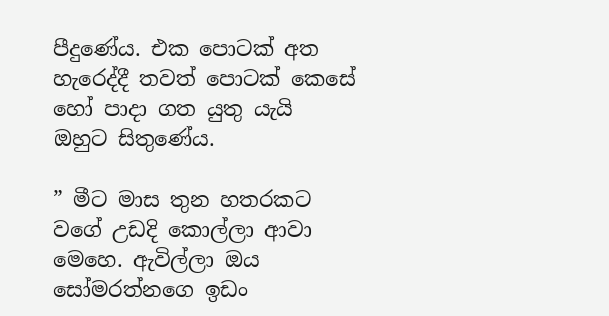පීදුණේය. එක පොටක් අත හැරෙද්දී තවත් පොටක් කෙසේ හෝ පාදා ගත යුතු යැයි ඔහුට සිතුණේය.

” මීට මාස තුන හතරකට වගේ උඩදි කොල්ලා ආවා මෙහෙ. ඇවිල්ලා ඔය සෝමරත්නගෙ ඉඩං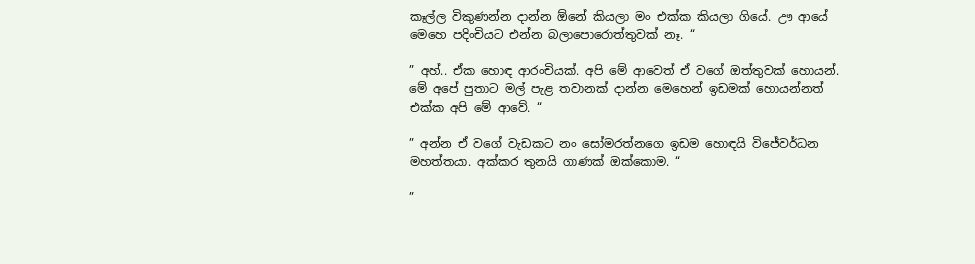කෑල්ල විකුණන්න දාන්න ඕනේ කියලා මං එක්ක කියලා ගියේ. ඌ ආයේ මෙහෙ පදිංචියට එන්න බලාපොරොත්තුවක් නෑ. “

” අහ්.. ඒක හොඳ ආරංචියක්. අපි මේ ආවෙත් ඒ වගේ ඔත්තුවක් හොයන්. මේ අපේ පුතාට මල් පැළ තවානක් දාන්න මෙහෙන් ඉඩමක් හොයන්නත් එක්ක අපි මේ ආවේ. “

” අන්න ඒ වගේ වැඩකට නං සෝමරත්නගෙ ඉඩම හොඳයි විජේවර්ධන මහත්තයා. අක්කර තුනයි ගාණක් ඔක්කොම. “

”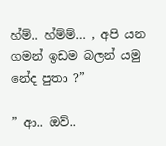හ්ම්.. හ්ම්ම්… , අපි යන ගමන් ඉඩම බලන් යමු නේද පුතා ?”

” ආ.. ඔව්..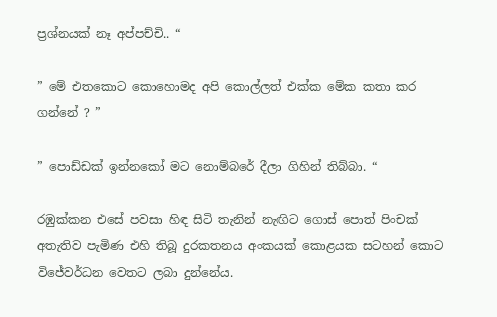ප්‍රශ්නයක් නෑ අප්පච්චි.. “

” මේ එතකොට කොහොමද අපි කොල්ලත් එක්ක මේක කතා කර ගන්නේ ? ”

” පොඩ්ඩක් ඉන්නකෝ මට නොම්බරේ දීලා ගිහින් තිබ්බා. “

රඹුක්කන එසේ පවසා හිඳ සිටි තැනින් නැඟිට ගොස් පොත් පිංචක් අතැතිව පැමිණ එහි තිබූ දුරකතනය අංකයක් කොළයක සටහන් කොට විජේවර්ධන වෙතට ලබා දුන්නේය.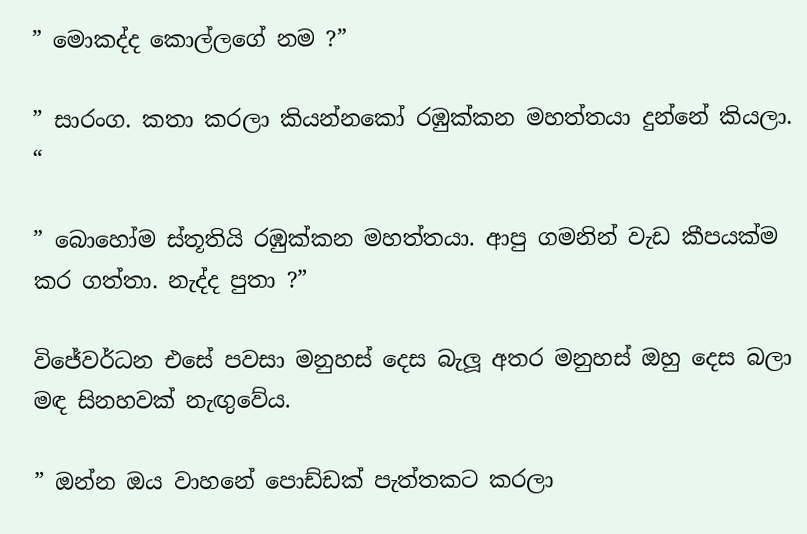” මොකද්ද කොල්ලගේ නම ?”

” සාරංග. කතා කරලා කියන්නකෝ රඹුක්කන මහත්තයා දුන්නේ කියලා. “

” බොහෝම ස්තූතියි රඹුක්කන මහත්තයා. ආපු ගමනින් වැඩ කීපයක්ම කර ගත්තා. නැද්ද පුතා ?”

විජේවර්ධන එසේ පවසා මනුහස් දෙස බැලූ අතර මනුහස් ඔහු දෙස බලා මඳ සිනහවක් නැඟුවේය.

” ඔන්න ඔය වාහනේ පොඩ්ඩක් පැත්‍තකට කරලා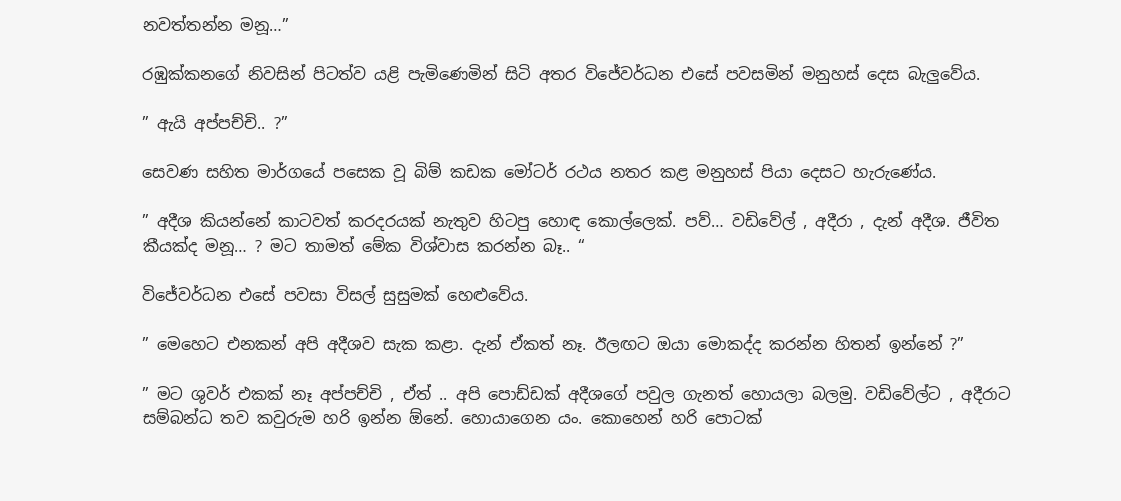නවත්තන්න මනූ…”

රඹුක්කනගේ නිවසින් පිටත්ව යළි පැමිණෙමින් සිටි අතර විජේවර්ධන එසේ පවසමින් මනුහස් දෙස බැලුවේය.

” ඇයි අප්පච්චි.. ?”

සෙවණ සහිත මාර්ගයේ පසෙක වූ බිම් කඩක මෝටර් රථය නතර කළ මනුහස් පියා දෙසට හැරුණේය.

” අදීශ කියන්නේ කාටවත් කරදරයක් නැතුව හිටපු හොඳ කොල්ලෙක්. පව්… වඩිවේල් , අදීරා , දැන් අදීශ. ජීවිත කීයක්ද මනූ… ? මට තාමත් මේක විශ්වාස කරන්න බෑ.. “

විජේවර්ධන එසේ පවසා විසල් සුසුමක් හෙළුවේය.

” මෙහෙට එනකන් අපි අදීශව සැක කළා. දැන් ඒකත් නෑ. ඊලඟට ඔයා මොකද්ද කරන්න හිතන් ඉන්නේ ?”

” මට ශුවර් එකක් නෑ අප්පච්චි , ඒත් .. අපි පොඩ්ඩක් අදීශගේ පවුල ගැනත් හොයලා බලමු. වඩිවේල්ට , අදීරාට සම්බන්ධ තව කවුරුම හරි ඉන්න ඕනේ. හොයාගෙන යං. කොහෙන් හරි පොටක්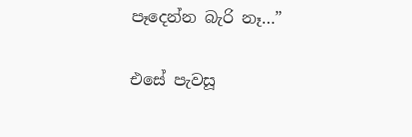පෑදෙන්න බැරි නෑ…”

එසේ පැවසූ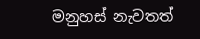මනුහස් නැවතත්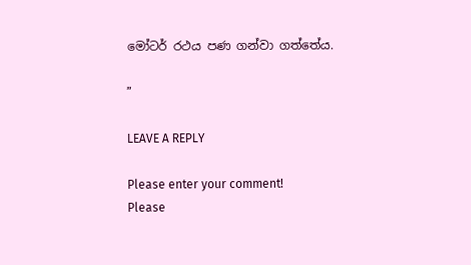මෝටර් රථය පණ ගන්වා ගත්තේය.

”

LEAVE A REPLY

Please enter your comment!
Please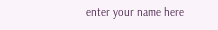enter your name here